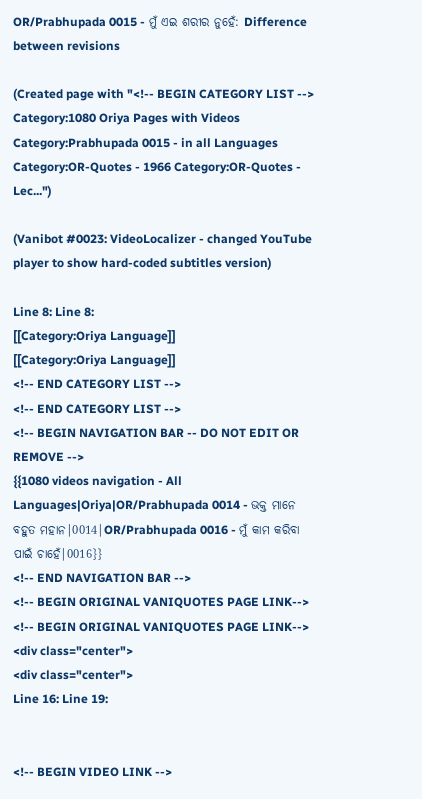OR/Prabhupada 0015 - ମୁଁ ଏଇ ଶରୀର ନୁହେଁ: Difference between revisions

(Created page with "<!-- BEGIN CATEGORY LIST --> Category:1080 Oriya Pages with Videos Category:Prabhupada 0015 - in all Languages Category:OR-Quotes - 1966 Category:OR-Quotes - Lec...")

(Vanibot #0023: VideoLocalizer - changed YouTube player to show hard-coded subtitles version)

Line 8: Line 8:
[[Category:Oriya Language]]
[[Category:Oriya Language]]
<!-- END CATEGORY LIST -->
<!-- END CATEGORY LIST -->
<!-- BEGIN NAVIGATION BAR -- DO NOT EDIT OR REMOVE -->
{{1080 videos navigation - All Languages|Oriya|OR/Prabhupada 0014 - ଭକ୍ତ ମାନେ ବହୁତ ମହାନ|0014|OR/Prabhupada 0016 - ମୁଁ କାମ କରିବା ପାଇଁ ଚାହେଁ|0016}}
<!-- END NAVIGATION BAR -->
<!-- BEGIN ORIGINAL VANIQUOTES PAGE LINK-->
<!-- BEGIN ORIGINAL VANIQUOTES PAGE LINK-->
<div class="center">
<div class="center">
Line 16: Line 19:


<!-- BEGIN VIDEO LINK -->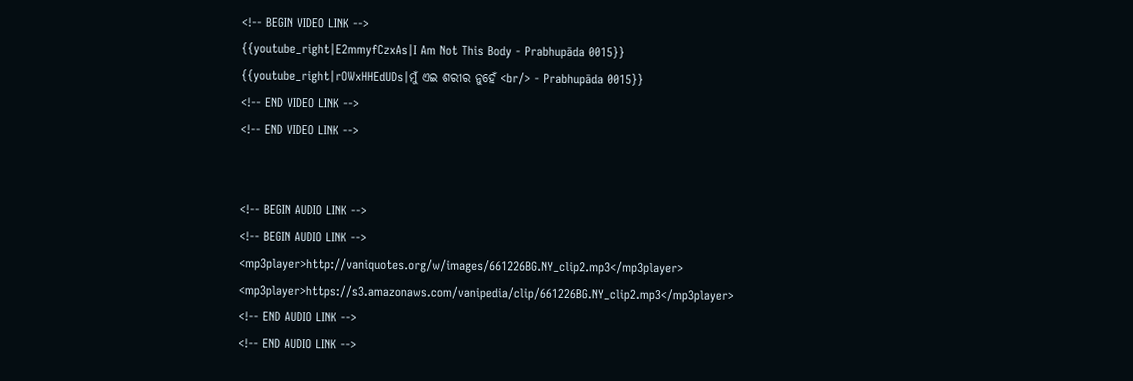<!-- BEGIN VIDEO LINK -->
{{youtube_right|E2mmyfCzxAs|I Am Not This Body - Prabhupāda 0015}}
{{youtube_right|rOWxHHEdUDs|ମୁଁ ଏଇ ଶରୀର ନୁହେଁ <br/> - Prabhupāda 0015}}
<!-- END VIDEO LINK -->
<!-- END VIDEO LINK -->


<!-- BEGIN AUDIO LINK -->
<!-- BEGIN AUDIO LINK -->
<mp3player>http://vaniquotes.org/w/images/661226BG.NY_clip2.mp3</mp3player>
<mp3player>https://s3.amazonaws.com/vanipedia/clip/661226BG.NY_clip2.mp3</mp3player>
<!-- END AUDIO LINK -->
<!-- END AUDIO LINK -->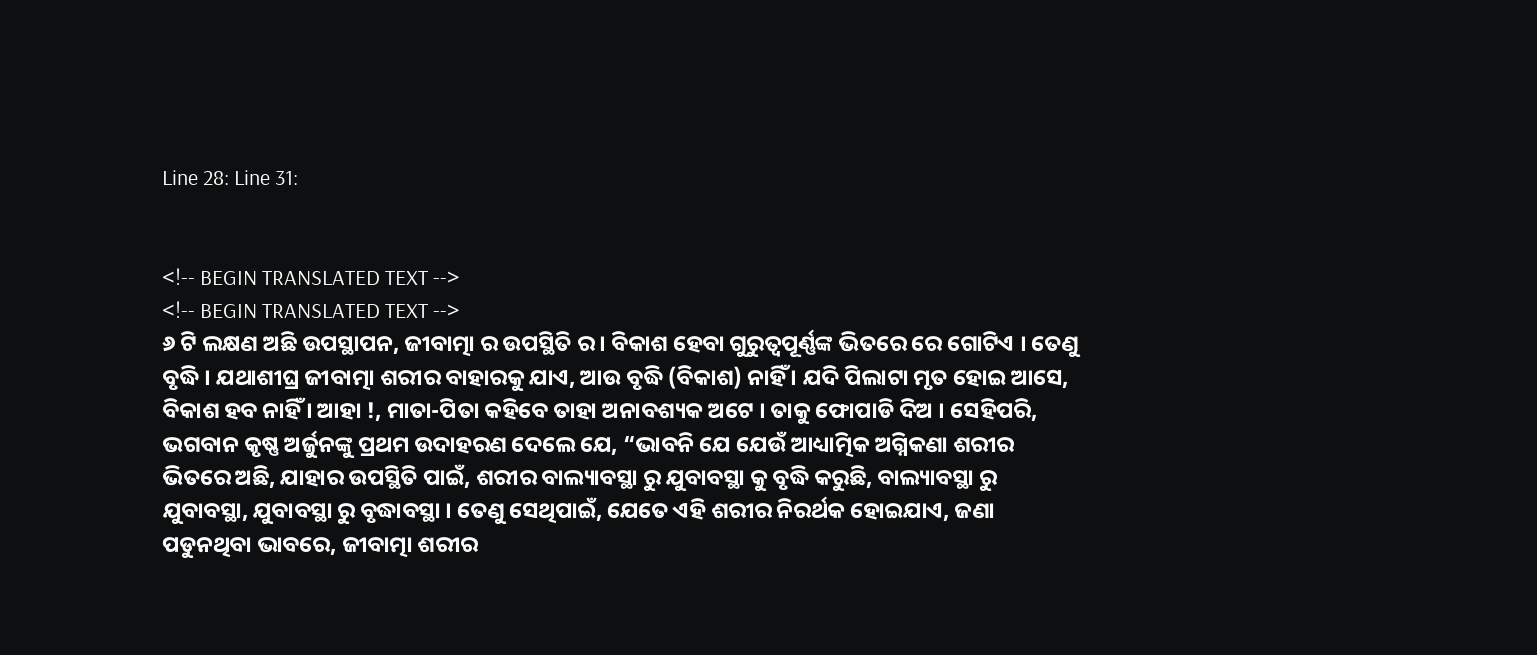Line 28: Line 31:


<!-- BEGIN TRANSLATED TEXT -->
<!-- BEGIN TRANSLATED TEXT -->
୬ ଟି ଲକ୍ଷଣ ଅଛି ଉପସ୍ଥାପନ, ଜୀବାତ୍ମା ର ଉପସ୍ଥିତି ର । ବିକାଶ ହେବା ଗୁରୁତ୍ୱପୂର୍ଣ୍ଣଙ୍କ ଭିତରେ ରେ ଗୋଟିଏ । ତେଣୁ ବୃଦ୍ଧି । ଯଥାଶୀଘ୍ର ଜୀବାତ୍ମା ଶରୀର ବାହାରକୁ ଯାଏ, ଆଉ ବୃଦ୍ଧି (ବିକାଶ) ନାହିଁ । ଯଦି ପିଲାଟା ମୃତ ହୋଇ ଆସେ, ବିକାଶ ହବ ନାହିଁ । ଆହା !, ମାତା-ପିତା କହିବେ ତାହା ଅନାବଶ୍ୟକ ଅଟେ । ତାକୁ ଫୋପାଡି ଦିଅ । ସେହିପରି, ଭଗବାନ କୃଷ୍ଣ ଅର୍ଜୁନଙ୍କୁ ପ୍ରଥମ ଉଦାହରଣ ଦେଲେ ଯେ, “ଭାବନି ଯେ ଯେଉଁ ଆଧ୍ୟାତ୍ମିକ ଅଗ୍ନିକଣା ଶରୀର ଭିତରେ ଅଛି, ଯାହାର ଉପସ୍ଥିତି ପାଇଁ, ଶରୀର ବାଲ୍ୟାବସ୍ଥା ରୁ ଯୁବାବସ୍ଥା କୁ ବୃଦ୍ଧି କରୁଛି, ବାଲ୍ୟାବସ୍ଥା ରୁ ଯୁବାବସ୍ଥା, ଯୁବାବସ୍ଥା ରୁ ବୃଦ୍ଧାବସ୍ଥା । ତେଣୁ ସେଥିପାଇଁ, ଯେତେ ଏହି ଶରୀର ନିରର୍ଥକ ହୋଇଯାଏ, ଜଣା ପଡୁନଥିବା ଭାବରେ, ଜୀବାତ୍ମା ଶରୀର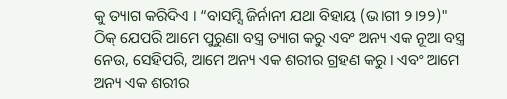କୁ ତ୍ୟାଗ କରିଦିଏ । “ବାସମ୍ସି ଜିର୍ନାନୀ ଯଥା ବିହାୟ (ଭ।ଗୀ ୨।୨୨)" ଠିକ୍ ଯେପରି ଆମେ ପୁରୁଣା ବସ୍ତ୍ର ତ୍ୟାଗ କରୁ ଏବଂ ଅନ୍ୟ ଏକ ନୂଆ ବସ୍ତ୍ର ନେଉ, ସେହିପରି, ଆମେ ଅନ୍ୟ ଏକ ଶରୀର ଗ୍ରହଣ କରୁ । ଏବଂ ଆମେ ଅନ୍ୟ ଏକ ଶରୀର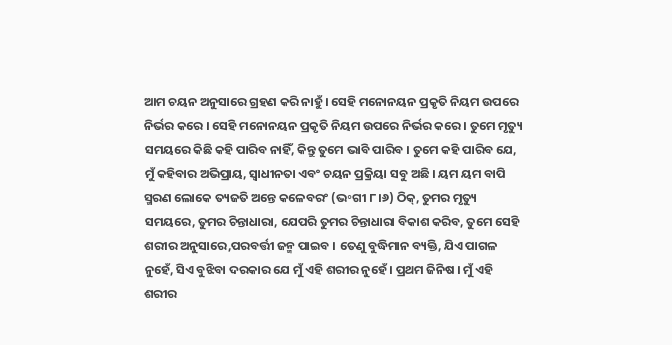ଆମ ଚୟନ ଅନୁସାରେ ଗ୍ରହଣ କରି ନାହୁଁ । ସେହି ମନୋନୟନ ପ୍ରକୃତି ନିୟମ ଉପରେ ନିର୍ଭର କରେ । ସେହି ମନୋନୟନ ପ୍ରକୃତି ନିୟମ ଉପରେ ନିର୍ଭର କରେ । ତୁମେ ମୃତ୍ୟୁ ସମୟରେ କିଛି କହି ପାରିବ ନାହିଁ, କିନ୍ତୁ ତୁମେ ଭାବି ପାରିବ । ତୁମେ କହି ପାରିବ ଯେ, ମୁଁ କହିବାର ଅଭିପ୍ରାୟ, ସ୍ଵାଧୀନତା ଏବଂ ଚୟନ ପ୍ରକ୍ରିୟା ସବୁ ଅଛି । ୟମ ୟମ ବାପି ସ୍ମରଣ ଲୋକେ ତ୍ୟଜତି ଅନ୍ତେ କଳେବରଂ (ଭ॰ଗୀ ୮।୬) ଠିକ୍, ତୁମର ମୃତ୍ୟୁ ସମୟରେ, ତୁମର ଚିନ୍ତାଧାରା, ଯେପରି ତୁମର ଚିନ୍ତାଧାରା ବିକାଶ କରିବ, ତୁମେ ସେହି ଶରୀର ଅନୁସାରେ,ପରବର୍ତ୍ତୀ ଜନ୍ମ ପାଇବ । ତେଣୁ ବୁଦ୍ଧିମାନ ବ୍ୟକ୍ତି, ଯିଏ ପାଗଳ ନୁହେଁ, ସିଏ ବୁଝିବା ଦରକାର ଯେ ମୁଁ ଏହି ଶରୀର ନୁହେଁ । ପ୍ରଥମ ଜିନିଷ । ମୁଁ ଏହି ଶରୀର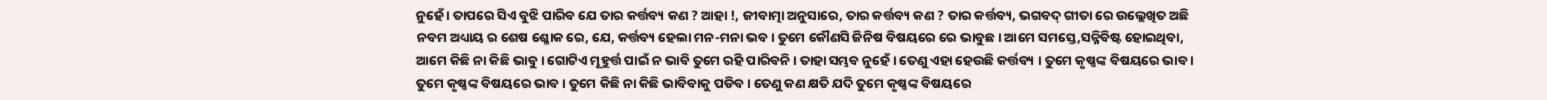ନୁହେଁ । ତାପରେ ସିଏ ବୁଝି ପାରିବ ଯେ ତାର କର୍ତ୍ତବ୍ୟ କଣ ? ଆହା !, ଜୀବାତ୍ମା ଅନୁସାରେ, ତାର କର୍ତ୍ତବ୍ୟ କଣ ? ତାର କର୍ତ୍ତବ୍ୟ, ଭଗବଦ୍ ଗୀତା ରେ ଉଲ୍ଲେଖିତ ଅଛି ନବମ ଅଧ୍ୟାୟ ର ଶେଷ ଶ୍ଳୋକ ରେ, ଯେ, କର୍ତ୍ତବ୍ୟ ହେଲା ମନ-ମନା ଭବ । ତୁମେ କୌଣସି ଜିନିଷ ବିଷୟରେ ରେ ଭାବୁଛ । ଆମେ ସମସ୍ତେ,ସନ୍ନିବିଷ୍ଟ ହୋଇଥିବା, ଆମେ କିଛି ନା କିଛି ଭାବୁ । ଗୋଟିଏ ମୂହୁର୍ତ୍ତ ପାଇଁ ନ ଭାବି ତୁମେ ରହି ପାରିବନି । ତାହା ସମ୍ଭବ ନୁହେଁ । ତେଣୁ ଏହା ହେଉଛି କର୍ତ୍ତବ୍ୟ । ତୁମେ କୃଷ୍ଣଙ୍କ ବିଷୟରେ ଭାବ । ତୁମେ କୃଷ୍ଣଙ୍କ ବିଷୟରେ ଭାବ । ତୁମେ କିଛି ନା କିଛି ଭାବିବାକୁ ପଡିବ । ତେଣୁ କଣ କ୍ଷତି ଯଦି ତୁମେ କୃଷ୍ଣଙ୍କ ବିଷୟରେ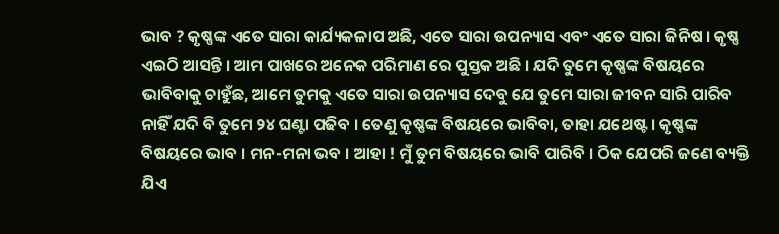ଭାବ ? କୃଷ୍ଣଙ୍କ ଏତେ ସାରା କାର୍ଯ୍ୟକଳାପ ଅଛି, ଏତେ ସାରା ଉପନ୍ୟାସ ଏବଂ ଏତେ ସାରା ଜିନିଷ । କୃଷ୍ଣ ଏଇଠି ଆସନ୍ତି । ଆମ ପାଖରେ ଅନେକ ପରିମାଣ ରେ ପୁସ୍ତକ ଅଛି । ଯଦି ତୁମେ କୃଷ୍ଣଙ୍କ ବିଷୟରେ ଭାବିବାକୁ ଚାହୁଁଛ, ଆମେ ତୁମକୁ ଏତେ ସାରା ଉପନ୍ୟାସ ଦେବୁ ଯେ ତୁମେ ସାରା ଜୀବନ ସାରି ପାରିବ ନାହିଁ ଯଦି ବି ତୁମେ ୨୪ ଘଣ୍ଟା ପଢିବ । ତେଣୁ କୃଷ୍ଣଙ୍କ ବିଷୟରେ ଭାବିବା, ତାହା ଯଥେଷ୍ଟ । କୃଷ୍ଣଙ୍କ ବିଷୟରେ ଭାବ । ମନ-ମନା ଭବ । ଆହା ! ମୁଁ ତୁମ ବିଷୟରେ ଭାବି ପାରିବି । ଠିକ ଯେପରି ଜଣେ ବ୍ୟକ୍ତି ଯିଏ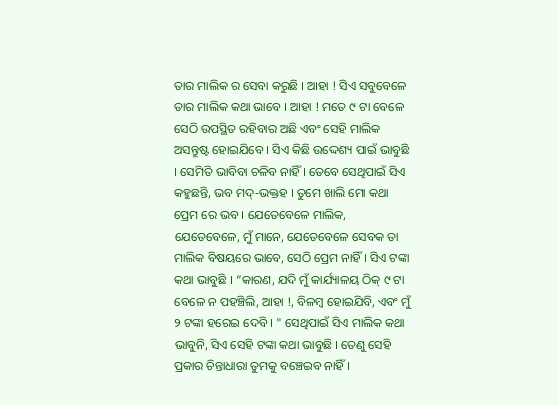ତାର ମାଲିକ ର ସେବା କରୁଛି । ଆହା ! ସିଏ ସବୁବେଳେ ତାର ମାଲିକ କଥା ଭାବେ । ଆହା ! ମତେ ୯ ଟା ବେଳେ ସେଠି ଉପସ୍ଥିତ ରହିବାର ଅଛି ଏବଂ ସେହି ମାଲିକ ଅସନ୍ତୁଷ୍ଟ ହୋଇଯିବେ । ସିଏ କିଛି ଉଦ୍ଦେଶ୍ୟ ପାଇଁ ଭାବୁଛି । ସେମିତି ଭାବିବା ଚଳିବ ନାହିଁ । ତେବେ ସେଥିପାଇଁ ସିଏ କହୁଛନ୍ତି, ଭବ ମଦ୍-ଭକ୍ତହ । ତୁମେ ଖାଲି ମୋ କଥା ପ୍ରେମ ରେ ଭବ । ଯେତେବେଳେ ମାଲିକ, ଯେତେବେଳେ, ମୁଁ ମାନେ, ଯେତେବେଳେ ସେବକ ତା ମାଲିକ ବିଷୟରେ ଭାବେ, ସେଠି ପ୍ରେମ ନାହିଁ । ସିଏ ଟଙ୍କା କଥା ଭାବୁଛି । “କାରଣ, ଯଦି ମୁଁ କାର୍ଯ୍ୟାଳୟ ଠିକ୍ ୯ ଟା ବେଳେ ନ ପହଞ୍ଚିଲି, ଆହା !, ବିଳମ୍ବ ହୋଇଯିବି, ଏବଂ ମୁଁ ୨ ଟଙ୍କା ହରେଇ ଦେବି । " ସେଥିପାଇଁ ସିଏ ମାଲିକ କଥା ଭାବୁନି, ସିଏ ସେହି ଟଙ୍କା କଥା ଭାବୁଛି । ତେଣୁ ସେହି ପ୍ରକାର ଚିନ୍ତାଧାରା ତୁମକୁ ବଞ୍ଚେଇବ ନାହିଁ ।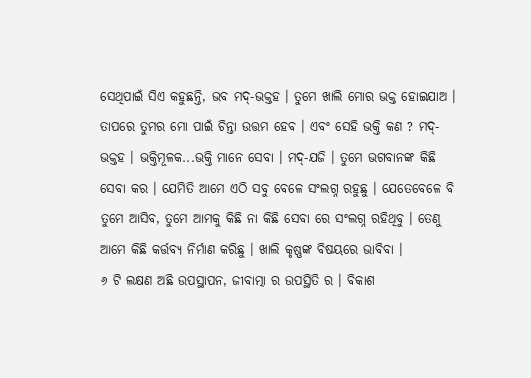ସେଥିପାଇଁ ସିଏ କହୁଛନ୍ତି, ଭବ ମଦ୍-ଭକ୍ତହ । ତୁମେ ଖାଲି ମୋର ଭକ୍ତ ହୋଇଯାଅ । ତାପରେ ତୁମର ମୋ ପାଇଁ ଚିନ୍ତା ଉତ୍ତମ ହେବ । ଏବଂ ସେହି ଭକ୍ତି କଣ ? ମଦ୍-ଭକ୍ତହ । ଭକ୍ତିମୂଳକ...ଭକ୍ତି ମାନେ ସେବା । ମଦ୍-ଯଜି । ତୁମେ ଭଗବାନଙ୍କ କିଛି ସେବା କର । ଯେମିତି ଆମେ ଏଠି ସବୁ ବେଳେ ସଂଲଗ୍ନ ରହୁଛୁ । ଯେତେବେଳେ ବି ତୁମେ ଆସିବ, ତୁମେ ଆମକୁ କିଛି ନା କିଛି ସେବା ରେ ସଂଲଗ୍ନ ରହିଥିବୁ । ତେଣୁ ଆମେ କିଛି କର୍ତ୍ତବ୍ୟ ନିର୍ମାଣ କରିଛୁ । ଖାଲି କୃଷ୍ଣଙ୍କ ବିଷୟରେ ଭାବିବା ।
୬ ଟି ଲକ୍ଷଣ ଅଛି ଉପସ୍ଥାପନ, ଜୀବାତ୍ମା ର ଉପସ୍ଥିତି ର । ବିକାଶ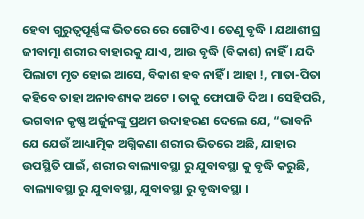ହେବା ଗୁରୁତ୍ୱପୂର୍ଣ୍ଣଙ୍କ ଭିତରେ ରେ ଗୋଟିଏ । ତେଣୁ ବୃଦ୍ଧି । ଯଥାଶୀଘ୍ର ଜୀବାତ୍ମା ଶରୀର ବାହାରକୁ ଯାଏ, ଆଉ ବୃଦ୍ଧି (ବିକାଶ) ନାହିଁ । ଯଦି ପିଲାଟା ମୃତ ହୋଇ ଆସେ, ବିକାଶ ହବ ନାହିଁ । ଆହା !, ମାତା-ପିତା କହିବେ ତାହା ଅନାବଶ୍ୟକ ଅଟେ । ତାକୁ ଫୋପାଡି ଦିଅ । ସେହିପରି, ଭଗବାନ କୃଷ୍ଣ ଅର୍ଜୁନଙ୍କୁ ପ୍ରଥମ ଉଦାହରଣ ଦେଲେ ଯେ, “ଭାବନି ଯେ ଯେଉଁ ଆଧ୍ୟାତ୍ମିକ ଅଗ୍ନିକଣା ଶରୀର ଭିତରେ ଅଛି, ଯାହାର ଉପସ୍ଥିତି ପାଇଁ, ଶରୀର ବାଲ୍ୟାବସ୍ଥା ରୁ ଯୁବାବସ୍ଥା କୁ ବୃଦ୍ଧି କରୁଛି, ବାଲ୍ୟାବସ୍ଥା ରୁ ଯୁବାବସ୍ଥା, ଯୁବାବସ୍ଥା ରୁ ବୃଦ୍ଧାବସ୍ଥା ।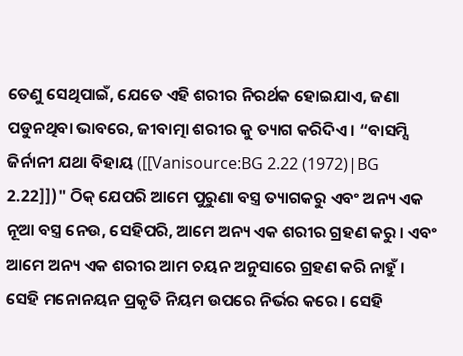ତେଣୁ ସେଥିପାଇଁ, ଯେତେ ଏହି ଶରୀର ନିରର୍ଥକ ହୋଇଯାଏ, ଜଣା ପଡୁନଥିବା ଭାବରେ, ଜୀବାତ୍ମା ଶରୀର କୁ ତ୍ୟାଗ କରିଦିଏ । “ବାସମ୍ସି ଜିର୍ନାନୀ ଯଥା ବିହାୟ ([[Vanisource:BG 2.22 (1972)|BG 2.22]])" ଠିକ୍ ଯେପରି ଆମେ ପୁରୁଣା ବସ୍ତ୍ର ତ୍ୟାଗକରୁ ଏବଂ ଅନ୍ୟ ଏକ ନୂଆ ବସ୍ତ୍ର ନେଉ, ସେହିପରି, ଆମେ ଅନ୍ୟ ଏକ ଶରୀର ଗ୍ରହଣ କରୁ । ଏବଂ ଆମେ ଅନ୍ୟ ଏକ ଶରୀର ଆମ ଚୟନ ଅନୁସାରେ ଗ୍ରହଣ କରି ନାହୁଁ । ସେହି ମନୋନୟନ ପ୍ରକୃତି ନିୟମ ଉପରେ ନିର୍ଭର କରେ । ସେହି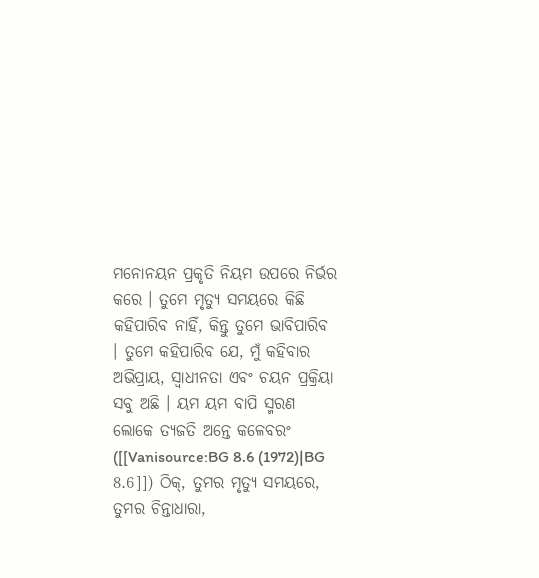ମନୋନୟନ ପ୍ରକୃତି ନିୟମ ଉପରେ ନିର୍ଭର କରେ । ତୁମେ ମୃତ୍ୟୁ ସମୟରେ କିଛି କହିପାରିବ ନାହିଁ, କିନ୍ତୁ ତୁମେ ଭାବିପାରିବ । ତୁମେ କହିପାରିବ ଯେ, ମୁଁ କହିବାର ଅଭିପ୍ରାୟ, ସ୍ଵାଧୀନତା ଏବଂ ଚୟନ ପ୍ରକ୍ରିୟା ସବୁ ଅଛି । ୟମ ୟମ ବାପି ସ୍ମରଣ ଲୋକେ ତ୍ୟଜତି ଅନ୍ତେ କଳେବରଂ ([[Vanisource:BG 8.6 (1972)|BG 8.6]]) ଠିକ୍, ତୁମର ମୃତ୍ୟୁ ସମୟରେ, ତୁମର ଚିନ୍ତାଧାରା,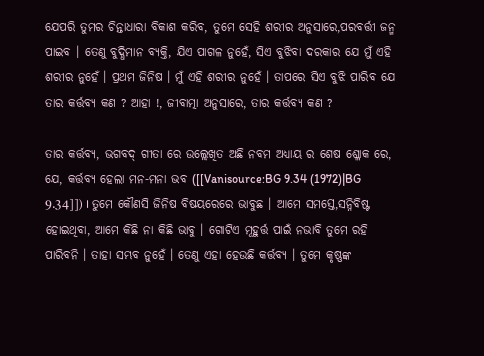ଯେପରି ତୁମର ଚିନ୍ତାଧାରା ବିକାଶ କରିବ, ତୁମେ ସେହି ଶରୀର ଅନୁସାରେ,ପରବର୍ତ୍ତୀ ଜନ୍ମ ପାଇବ । ତେଣୁ ବୁଦ୍ଧିମାନ ବ୍ୟକ୍ତି, ଯିଏ ପାଗଳ ନୁହେଁ, ସିଏ ବୁଝିବା ଦରକାର ଯେ ମୁଁ ଏହି ଶରୀର ନୁହେଁ । ପ୍ରଥମ ଜିନିଷ । ମୁଁ ଏହି ଶରୀର ନୁହେଁ । ତାପରେ ସିଏ ବୁଝି ପାରିବ ଯେ ତାର କର୍ତ୍ତବ୍ୟ କଣ ? ଆହା !, ଜୀବାତ୍ମା ଅନୁସାରେ, ତାର କର୍ତ୍ତବ୍ୟ କଣ ?

ତାର କର୍ତ୍ତବ୍ୟ, ଭଗବଦ୍ ଗୀତା ରେ ଉଲ୍ଲେଖିତ ଅଛି ନବମ ଅଧ୍ୟାୟ ର ଶେଷ ଶ୍ଳୋକ ରେ, ଯେ, କର୍ତ୍ତବ୍ୟ ହେଲା ମନ-ମନା ଭବ ([[Vanisource:BG 9.34 (1972)|BG 9.34]]) । ତୁମେ କୌଣସି ଜିନିଷ ବିଷୟରେରେ ଭାବୁଛ । ଆମେ ସମସ୍ତେ,ସନ୍ନିବିଷ୍ଟ ହୋଇଥିବା, ଆମେ କିଛି ନା କିଛି ଭାବୁ । ଗୋଟିଏ ମୂହୁର୍ତ୍ତ ପାଇଁ ନଭାବି ତୁମେ ରହି ପାରିବନି । ତାହା ସମ୍ଭବ ନୁହେଁ । ତେଣୁ ଏହା ହେଉଛି କର୍ତ୍ତବ୍ୟ । ତୁମେ କୃଷ୍ଣଙ୍କ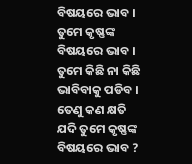ବିଷୟରେ ଭାବ । ତୁମେ କୃଷ୍ଣଙ୍କ ବିଷୟରେ ଭାବ । ତୁମେ କିଛି ନା କିଛି ଭାବିବାକୁ ପଡିବ । ତେଣୁ କଣ କ୍ଷତି ଯଦି ତୁମେ କୃଷ୍ଣଙ୍କ ବିଷୟରେ ଭାବ ?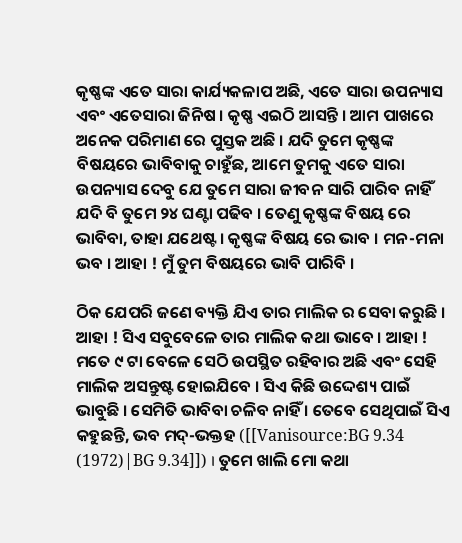କୃଷ୍ଣଙ୍କ ଏତେ ସାରା କାର୍ଯ୍ୟକଳାପ ଅଛି, ଏତେ ସାରା ଉପନ୍ୟାସ ଏବଂ ଏତେସାରା ଜିନିଷ । କୃଷ୍ଣ ଏଇଠି ଆସନ୍ତି । ଆମ ପାଖରେ ଅନେକ ପରିମାଣ ରେ ପୁସ୍ତକ ଅଛି । ଯଦି ତୁମେ କୃଷ୍ଣଙ୍କ ବିଷୟରେ ଭାବିବାକୁ ଚାହୁଁଛ, ଆମେ ତୁମକୁ ଏତେ ସାରା ଉପନ୍ୟାସ ଦେବୁ ଯେ ତୁମେ ସାରା ଜୀବନ ସାରି ପାରିବ ନାହିଁ ଯଦି ବି ତୁମେ ୨୪ ଘଣ୍ଟା ପଢିବ । ତେଣୁ କୃଷ୍ଣଙ୍କ ବିଷୟ ରେ ଭାବିବା, ତାହା ଯଥେଷ୍ଟ । କୃଷ୍ଣଙ୍କ ବିଷୟ ରେ ଭାବ । ମନ-ମନା ଭବ । ଆହା ! ମୁଁ ତୁମ ବିଷୟରେ ଭାବି ପାରିବି ।

ଠିକ ଯେପରି ଜଣେ ବ୍ୟକ୍ତି ଯିଏ ତାର ମାଲିକ ର ସେବା କରୁଛି । ଆହା ! ସିଏ ସବୁବେଳେ ତାର ମାଲିକ କଥା ଭାବେ । ଆହା ! ମତେ ୯ ଟା ବେଳେ ସେଠି ଉପସ୍ଥିତ ରହିବାର ଅଛି ଏବଂ ସେହି ମାଲିକ ଅସନ୍ତୁଷ୍ଟ ହୋଇଯିବେ । ସିଏ କିଛି ଉଦ୍ଦେଶ୍ୟ ପାଇଁ ଭାବୁଛି । ସେମିତି ଭାବିବା ଚଳିବ ନାହିଁ । ତେବେ ସେଥିପାଇଁ ସିଏ କହୁଛନ୍ତି, ଭବ ମଦ୍-ଭକ୍ତହ ([[Vanisource:BG 9.34 (1972)|BG 9.34]]) । ତୁମେ ଖାଲି ମୋ କଥା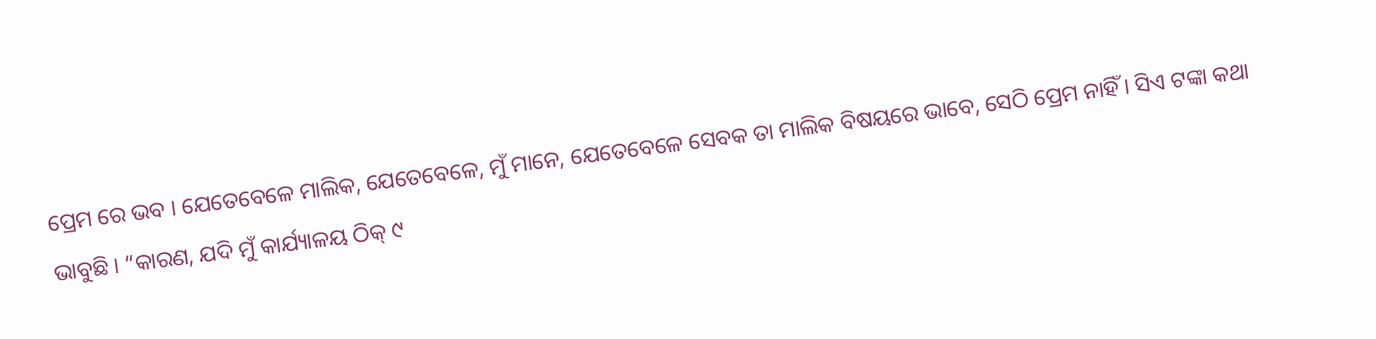ପ୍ରେମ ରେ ଭବ । ଯେତେବେଳେ ମାଲିକ, ଯେତେବେଳେ, ମୁଁ ମାନେ, ଯେତେବେଳେ ସେବକ ତା ମାଲିକ ବିଷୟରେ ଭାବେ, ସେଠି ପ୍ରେମ ନାହିଁ । ସିଏ ଟଙ୍କା କଥା ଭାବୁଛି । “କାରଣ, ଯଦି ମୁଁ କାର୍ଯ୍ୟାଳୟ ଠିକ୍ ୯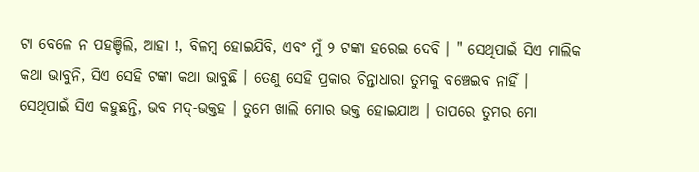ଟା ବେଳେ ନ ପହଞ୍ଚିଲି, ଆହା !, ବିଳମ୍ବ ହୋଇଯିବି, ଏବଂ ମୁଁ ୨ ଟଙ୍କା ହରେଇ ଦେବି । " ସେଥିପାଇଁ ସିଏ ମାଲିକ କଥା ଭାବୁନି, ସିଏ ସେହି ଟଙ୍କା କଥା ଭାବୁଛି । ତେଣୁ ସେହି ପ୍ରକାର ଚିନ୍ତାଧାରା ତୁମକୁ ବଞ୍ଚେଇବ ନାହିଁ । ସେଥିପାଇଁ ସିଏ କହୁଛନ୍ତି, ଭବ ମଦ୍-ଭକ୍ତହ । ତୁମେ ଖାଲି ମୋର ଭକ୍ତ ହୋଇଯାଅ । ତାପରେ ତୁମର ମୋ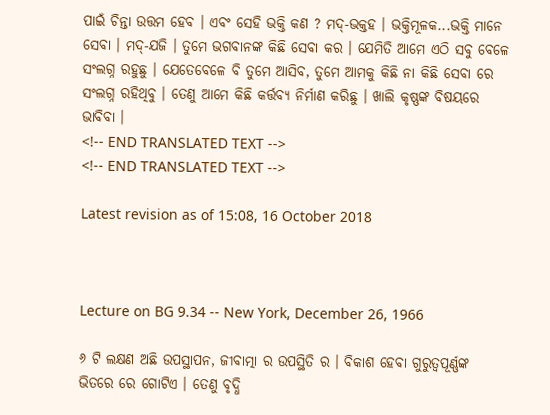ପାଇଁ ଚିନ୍ତା ଉତ୍ତମ ହେବ । ଏବଂ ସେହି ଭକ୍ତି କଣ ? ମଦ୍-ଭକ୍ତହ । ଭକ୍ତିମୂଳକ...ଭକ୍ତି ମାନେ ସେବା । ମଦ୍-ଯଜି । ତୁମେ ଭଗବାନଙ୍କ କିଛି ସେବା କର । ଯେମିତି ଆମେ ଏଠି ସବୁ ବେଳେ ସଂଲଗ୍ନ ରହୁଛୁ । ଯେତେବେଳେ ବି ତୁମେ ଆସିବ, ତୁମେ ଆମକୁ କିଛି ନା କିଛି ସେବା ରେ ସଂଲଗ୍ନ ରହିଥିବୁ । ତେଣୁ ଆମେ କିଛି କର୍ତ୍ତବ୍ୟ ନିର୍ମାଣ କରିଛୁ । ଖାଲି କୃଷ୍ଣଙ୍କ ବିଷୟରେ ଭାବିବା ।
<!-- END TRANSLATED TEXT -->
<!-- END TRANSLATED TEXT -->

Latest revision as of 15:08, 16 October 2018



Lecture on BG 9.34 -- New York, December 26, 1966

୬ ଟି ଲକ୍ଷଣ ଅଛି ଉପସ୍ଥାପନ, ଜୀବାତ୍ମା ର ଉପସ୍ଥିତି ର । ବିକାଶ ହେବା ଗୁରୁତ୍ୱପୂର୍ଣ୍ଣଙ୍କ ଭିତରେ ରେ ଗୋଟିଏ । ତେଣୁ ବୃଦ୍ଧି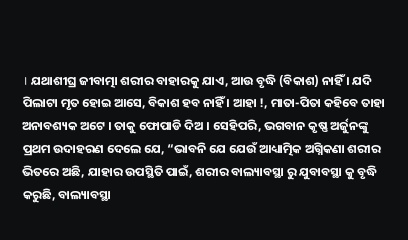। ଯଥାଶୀଘ୍ର ଜୀବାତ୍ମା ଶରୀର ବାହାରକୁ ଯାଏ, ଆଉ ବୃଦ୍ଧି (ବିକାଶ) ନାହିଁ । ଯଦି ପିଲାଟା ମୃତ ହୋଇ ଆସେ, ବିକାଶ ହବ ନାହିଁ । ଆହା !, ମାତା-ପିତା କହିବେ ତାହା ଅନାବଶ୍ୟକ ଅଟେ । ତାକୁ ଫୋପାଡି ଦିଅ । ସେହିପରି, ଭଗବାନ କୃଷ୍ଣ ଅର୍ଜୁନଙ୍କୁ ପ୍ରଥମ ଉଦାହରଣ ଦେଲେ ଯେ, “ଭାବନି ଯେ ଯେଉଁ ଆଧ୍ୟାତ୍ମିକ ଅଗ୍ନିକଣା ଶରୀର ଭିତରେ ଅଛି, ଯାହାର ଉପସ୍ଥିତି ପାଇଁ, ଶରୀର ବାଲ୍ୟାବସ୍ଥା ରୁ ଯୁବାବସ୍ଥା କୁ ବୃଦ୍ଧି କରୁଛି, ବାଲ୍ୟାବସ୍ଥା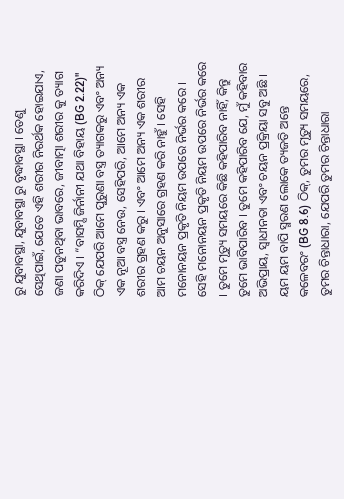ରୁ ଯୁବାବସ୍ଥା, ଯୁବାବସ୍ଥା ରୁ ବୃଦ୍ଧାବସ୍ଥା । ତେଣୁ ସେଥିପାଇଁ, ଯେତେ ଏହି ଶରୀର ନିରର୍ଥକ ହୋଇଯାଏ, ଜଣା ପଡୁନଥିବା ଭାବରେ, ଜୀବାତ୍ମା ଶରୀର କୁ ତ୍ୟାଗ କରିଦିଏ । “ବାସମ୍ସି ଜିର୍ନାନୀ ଯଥା ବିହାୟ (BG 2.22)" ଠିକ୍ ଯେପରି ଆମେ ପୁରୁଣା ବସ୍ତ୍ର ତ୍ୟାଗକରୁ ଏବଂ ଅନ୍ୟ ଏକ ନୂଆ ବସ୍ତ୍ର ନେଉ, ସେହିପରି, ଆମେ ଅନ୍ୟ ଏକ ଶରୀର ଗ୍ରହଣ କରୁ । ଏବଂ ଆମେ ଅନ୍ୟ ଏକ ଶରୀର ଆମ ଚୟନ ଅନୁସାରେ ଗ୍ରହଣ କରି ନାହୁଁ । ସେହି ମନୋନୟନ ପ୍ରକୃତି ନିୟମ ଉପରେ ନିର୍ଭର କରେ । ସେହି ମନୋନୟନ ପ୍ରକୃତି ନିୟମ ଉପରେ ନିର୍ଭର କରେ । ତୁମେ ମୃତ୍ୟୁ ସମୟରେ କିଛି କହିପାରିବ ନାହିଁ, କିନ୍ତୁ ତୁମେ ଭାବିପାରିବ । ତୁମେ କହିପାରିବ ଯେ, ମୁଁ କହିବାର ଅଭିପ୍ରାୟ, ସ୍ଵାଧୀନତା ଏବଂ ଚୟନ ପ୍ରକ୍ରିୟା ସବୁ ଅଛି । ୟମ ୟମ ବାପି ସ୍ମରଣ ଲୋକେ ତ୍ୟଜତି ଅନ୍ତେ କଳେବରଂ (BG 8.6) ଠିକ୍, ତୁମର ମୃତ୍ୟୁ ସମୟରେ, ତୁମର ଚିନ୍ତାଧାରା, ଯେପରି ତୁମର ଚିନ୍ତାଧାରା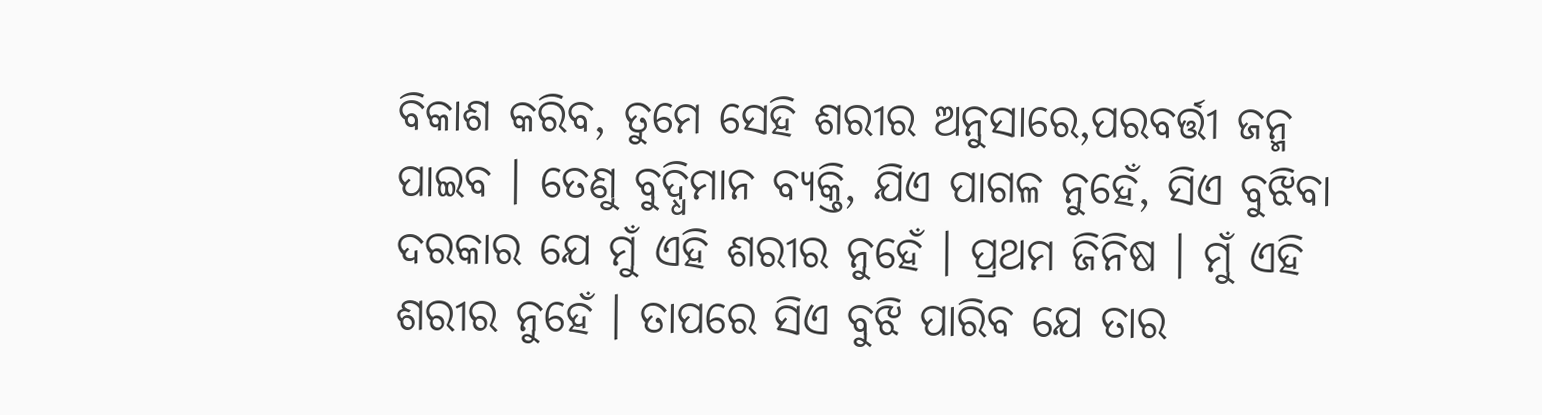ବିକାଶ କରିବ, ତୁମେ ସେହି ଶରୀର ଅନୁସାରେ,ପରବର୍ତ୍ତୀ ଜନ୍ମ ପାଇବ । ତେଣୁ ବୁଦ୍ଧିମାନ ବ୍ୟକ୍ତି, ଯିଏ ପାଗଳ ନୁହେଁ, ସିଏ ବୁଝିବା ଦରକାର ଯେ ମୁଁ ଏହି ଶରୀର ନୁହେଁ । ପ୍ରଥମ ଜିନିଷ । ମୁଁ ଏହି ଶରୀର ନୁହେଁ । ତାପରେ ସିଏ ବୁଝି ପାରିବ ଯେ ତାର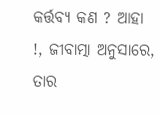କର୍ତ୍ତବ୍ୟ କଣ ? ଆହା !, ଜୀବାତ୍ମା ଅନୁସାରେ, ତାର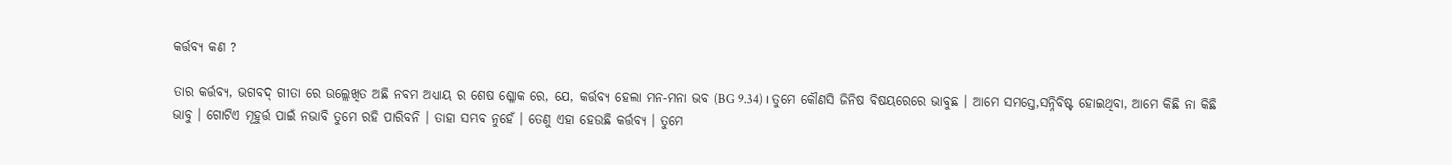କର୍ତ୍ତବ୍ୟ କଣ ?

ତାର କର୍ତ୍ତବ୍ୟ, ଭଗବଦ୍ ଗୀତା ରେ ଉଲ୍ଲେଖିତ ଅଛି ନବମ ଅଧ୍ୟାୟ ର ଶେଷ ଶ୍ଳୋକ ରେ, ଯେ, କର୍ତ୍ତବ୍ୟ ହେଲା ମନ-ମନା ଭବ (BG 9.34) । ତୁମେ କୌଣସି ଜିନିଷ ବିଷୟରେରେ ଭାବୁଛ । ଆମେ ସମସ୍ତେ,ସନ୍ନିବିଷ୍ଟ ହୋଇଥିବା, ଆମେ କିଛି ନା କିଛି ଭାବୁ । ଗୋଟିଏ ମୂହୁର୍ତ୍ତ ପାଇଁ ନଭାବି ତୁମେ ରହି ପାରିବନି । ତାହା ସମ୍ଭବ ନୁହେଁ । ତେଣୁ ଏହା ହେଉଛି କର୍ତ୍ତବ୍ୟ । ତୁମେ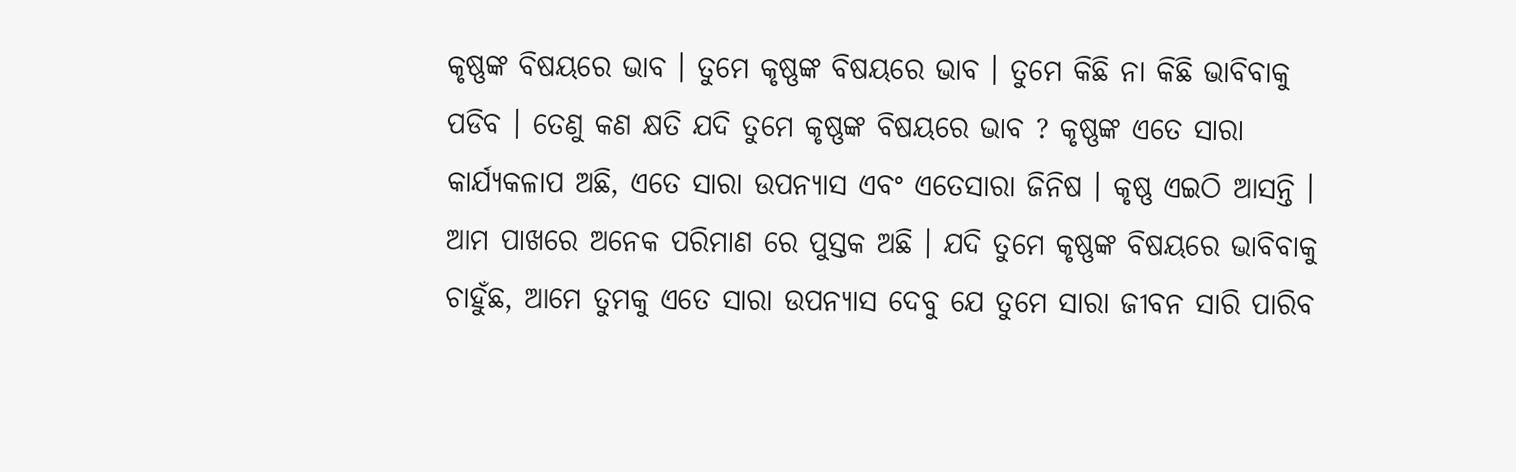କୃଷ୍ଣଙ୍କ ବିଷୟରେ ଭାବ । ତୁମେ କୃଷ୍ଣଙ୍କ ବିଷୟରେ ଭାବ । ତୁମେ କିଛି ନା କିଛି ଭାବିବାକୁ ପଡିବ । ତେଣୁ କଣ କ୍ଷତି ଯଦି ତୁମେ କୃଷ୍ଣଙ୍କ ବିଷୟରେ ଭାବ ? କୃଷ୍ଣଙ୍କ ଏତେ ସାରା କାର୍ଯ୍ୟକଳାପ ଅଛି, ଏତେ ସାରା ଉପନ୍ୟାସ ଏବଂ ଏତେସାରା ଜିନିଷ । କୃଷ୍ଣ ଏଇଠି ଆସନ୍ତି । ଆମ ପାଖରେ ଅନେକ ପରିମାଣ ରେ ପୁସ୍ତକ ଅଛି । ଯଦି ତୁମେ କୃଷ୍ଣଙ୍କ ବିଷୟରେ ଭାବିବାକୁ ଚାହୁଁଛ, ଆମେ ତୁମକୁ ଏତେ ସାରା ଉପନ୍ୟାସ ଦେବୁ ଯେ ତୁମେ ସାରା ଜୀବନ ସାରି ପାରିବ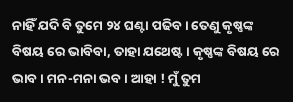ନାହିଁ ଯଦି ବି ତୁମେ ୨୪ ଘଣ୍ଟା ପଢିବ । ତେଣୁ କୃଷ୍ଣଙ୍କ ବିଷୟ ରେ ଭାବିବା, ତାହା ଯଥେଷ୍ଟ । କୃଷ୍ଣଙ୍କ ବିଷୟ ରେ ଭାବ । ମନ-ମନା ଭବ । ଆହା ! ମୁଁ ତୁମ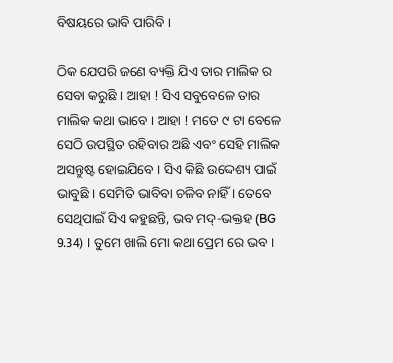ବିଷୟରେ ଭାବି ପାରିବି ।

ଠିକ ଯେପରି ଜଣେ ବ୍ୟକ୍ତି ଯିଏ ତାର ମାଲିକ ର ସେବା କରୁଛି । ଆହା ! ସିଏ ସବୁବେଳେ ତାର ମାଲିକ କଥା ଭାବେ । ଆହା ! ମତେ ୯ ଟା ବେଳେ ସେଠି ଉପସ୍ଥିତ ରହିବାର ଅଛି ଏବଂ ସେହି ମାଲିକ ଅସନ୍ତୁଷ୍ଟ ହୋଇଯିବେ । ସିଏ କିଛି ଉଦ୍ଦେଶ୍ୟ ପାଇଁ ଭାବୁଛି । ସେମିତି ଭାବିବା ଚଳିବ ନାହିଁ । ତେବେ ସେଥିପାଇଁ ସିଏ କହୁଛନ୍ତି, ଭବ ମଦ୍-ଭକ୍ତହ (BG 9.34) । ତୁମେ ଖାଲି ମୋ କଥା ପ୍ରେମ ରେ ଭବ ।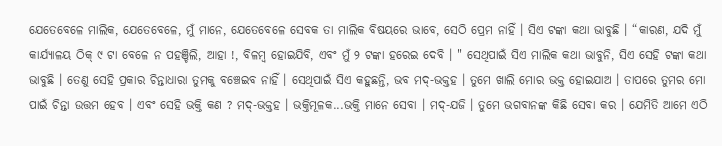ଯେତେବେଳେ ମାଲିକ, ଯେତେବେଳେ, ମୁଁ ମାନେ, ଯେତେବେଳେ ସେବକ ତା ମାଲିକ ବିଷୟରେ ଭାବେ, ସେଠି ପ୍ରେମ ନାହିଁ । ସିଏ ଟଙ୍କା କଥା ଭାବୁଛି । “କାରଣ, ଯଦି ମୁଁ କାର୍ଯ୍ୟାଳୟ ଠିକ୍ ୯ ଟା ବେଳେ ନ ପହଞ୍ଚିଲି, ଆହା !, ବିଳମ୍ବ ହୋଇଯିବି, ଏବଂ ମୁଁ ୨ ଟଙ୍କା ହରେଇ ଦେବି । " ସେଥିପାଇଁ ସିଏ ମାଲିକ କଥା ଭାବୁନି, ସିଏ ସେହି ଟଙ୍କା କଥା ଭାବୁଛି । ତେଣୁ ସେହି ପ୍ରକାର ଚିନ୍ତାଧାରା ତୁମକୁ ବଞ୍ଚେଇବ ନାହିଁ । ସେଥିପାଇଁ ସିଏ କହୁଛନ୍ତି, ଭବ ମଦ୍-ଭକ୍ତହ । ତୁମେ ଖାଲି ମୋର ଭକ୍ତ ହୋଇଯାଅ । ତାପରେ ତୁମର ମୋ ପାଇଁ ଚିନ୍ତା ଉତ୍ତମ ହେବ । ଏବଂ ସେହି ଭକ୍ତି କଣ ? ମଦ୍-ଭକ୍ତହ । ଭକ୍ତିମୂଳକ...ଭକ୍ତି ମାନେ ସେବା । ମଦ୍-ଯଜି । ତୁମେ ଭଗବାନଙ୍କ କିଛି ସେବା କର । ଯେମିତି ଆମେ ଏଠି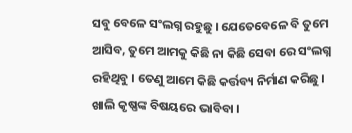ସବୁ ବେଳେ ସଂଲଗ୍ନ ରହୁଛୁ । ଯେତେବେଳେ ବି ତୁମେ ଆସିବ, ତୁମେ ଆମକୁ କିଛି ନା କିଛି ସେବା ରେ ସଂଲଗ୍ନ ରହିଥିବୁ । ତେଣୁ ଆମେ କିଛି କର୍ତ୍ତବ୍ୟ ନିର୍ମାଣ କରିଛୁ । ଖାଲି କୃଷ୍ଣଙ୍କ ବିଷୟରେ ଭାବିବା ।